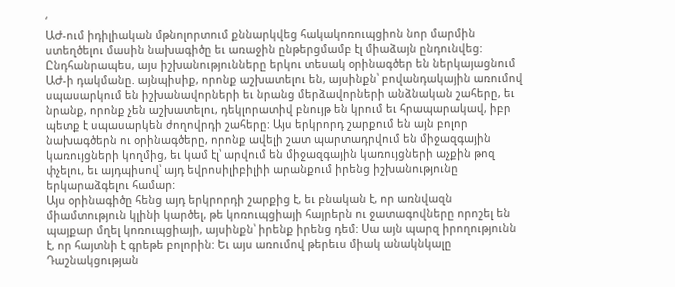‘
ԱԺ-ում իդիլիական մթնոլորտում քննարկվեց հակակոռուպցիոն նոր մարմին ստեղծելու մասին նախագիծը եւ առաջին ընթերցմամբ էլ միաձայն ընդունվեց: Ընդհանրապես, այս իշխանությունները երկու տեսակ օրինագծեր են ներկայացնում ԱԺ-ի դակմանը. այնպիսիք, որոնք աշխատելու են, այսինքն՝ բովանդակային առումով սպասարկում են իշխանավորների եւ նրանց մերձավորների անձնական շահերը, եւ նրանք, որոնք չեն աշխատելու, դեկլորատիվ բնույթ են կրում եւ հրապարակավ, իբր պետք է սպասարկեն ժողովրդի շահերը: Այս երկրորդ շարքում են այն բոլոր նախագծերն ու օրինագծերը, որոնք ավելի շատ պարտադրվում են միջազգային կառույցների կողմից, եւ կամ էլ՝ արվում են միջազգային կառույցների աչքին թոզ փչելու, եւ այդպիսով՝ այդ եվրոսիլիբիլիի արանքում իրենց իշխանությունը երկարաձգելու համար:
Այս օրինագիծը հենց այդ երկրորդի շարքից է, եւ բնական է, որ առնվազն միամտություն կլինի կարծել, թե կոռուպցիայի հայրերն ու ջատագովները որոշել են պայքար մղել կոռուպցիայի, այսինքն՝ իրենք իրենց դեմ: Սա այն պարզ իրողությունն է, որ հայտնի է գրեթե բոլորին: Եւ այս առումով թերեւս միակ անակնկալը Դաշնակցության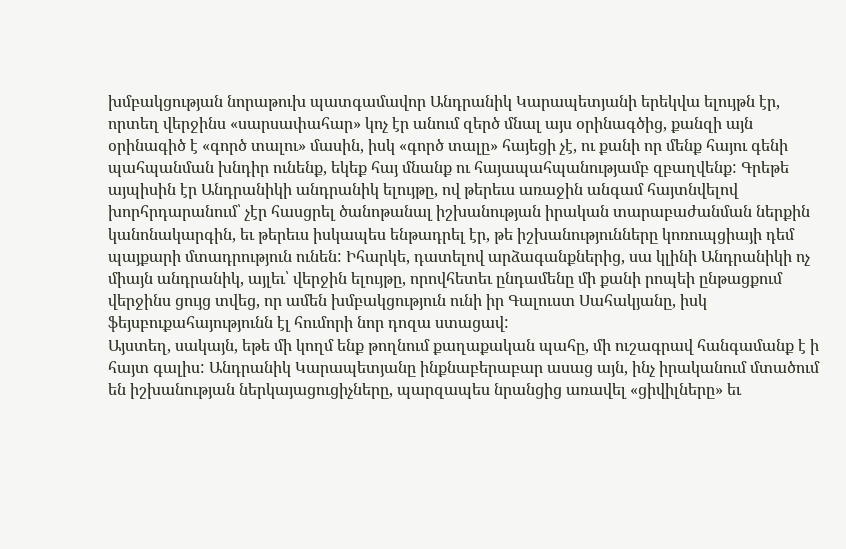խմբակցության նորաթուխ պատգամավոր Անդրանիկ Կարապետյանի երեկվա ելույթն էր, որտեղ վերջինս «սարսափահար» կոչ էր անում զերծ մնալ այս օրինագծից, քանզի այն օրինագիծ է «գործ տալու» մասին, իսկ «գործ տալը» հայեցի չէ, ու քանի որ մենք հայու գենի պահպանման խնդիր ունենք, եկեք հայ մնանք ու հայապահպանությամբ զբաղվենք: Գրեթե այպիսին էր Անդրանիկի անդրանիկ ելույթը, ով թերեւս առաջին անգամ հայտնվելով խորհրդարանում՝ չէր հասցրել ծանոթանալ իշխանության իրական տարաբաժանման ներքին կանոնակարգին, եւ թերեւս իսկապես ենթադրել էր, թե իշխանությունները կոռուպցիայի դեմ պայքարի մտադրություն ունեն: Իհարկե, դատելով արձագանքներից, սա կլինի Անդրանիկի ոչ միայն անդրանիկ, այլեւ՝ վերջին ելույթը, որովհետեւ ընդամենը մի քանի րոպեի ընթացքում վերջինս ցույց տվեց, որ ամեն խմբակցություն ունի իր Գալուստ Սահակյանը, իսկ ֆեյսբուքահայությունն էլ հումորի նոր դոզա ստացավ:
Այստեղ, սակայն, եթե մի կողմ ենք թողնում քաղաքական պահը, մի ուշագրավ հանգամանք է ի հայտ գալիս: Անդրանիկ Կարապետյանը ինքնաբերաբար ասաց այն, ինչ իրականում մտածում են իշխանության ներկայացուցիչները, պարզապես նրանցից առավել «ցիվիլները» եւ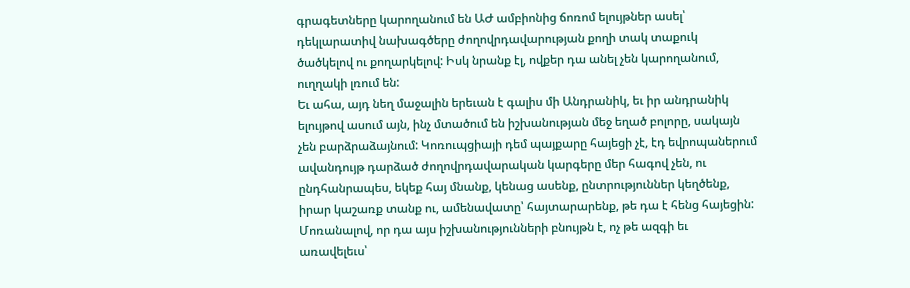գրագետները կարողանում են ԱԺ ամբիոնից ճոռոմ ելույթներ ասել՝ դեկլարատիվ նախագծերը ժողովրդավարության քողի տակ տաքուկ ծածկելով ու քողարկելով: Իսկ նրանք էլ, ովքեր դա անել չեն կարողանում, ուղղակի լռում են:
Եւ ահա, այդ նեղ մաջալին երեւան է գալիս մի Անդրանիկ, եւ իր անդրանիկ ելույթով ասում այն, ինչ մտածում են իշխանության մեջ եղած բոլորը, սակայն չեն բարձրաձայնում: Կոռուպցիայի դեմ պայքարը հայեցի չէ, էդ եվրոպաներում ավանդույթ դարձած ժողովրդավարական կարգերը մեր հագով չեն, ու ընդհանրապես, եկեք հայ մնանք, կենաց ասենք, ընտրություններ կեղծենք, իրար կաշառք տանք ու, ամենավատը՝ հայտարարենք, թե դա է հենց հայեցին: Մոռանալով, որ դա այս իշխանությունների բնույթն է, ոչ թե ազգի եւ առավելեւս՝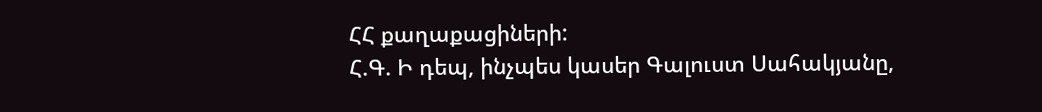ՀՀ քաղաքացիների:
Հ.Գ. Ի դեպ, ինչպես կասեր Գալուստ Սահակյանը,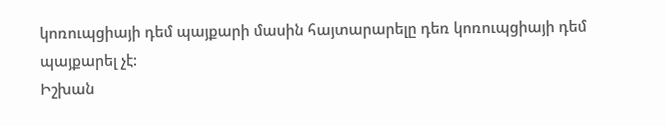կոռուպցիայի դեմ պայքարի մասին հայտարարելը դեռ կոռուպցիայի դեմ պայքարել չէ:
Իշխան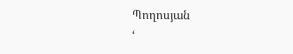Պողոսյան
‘